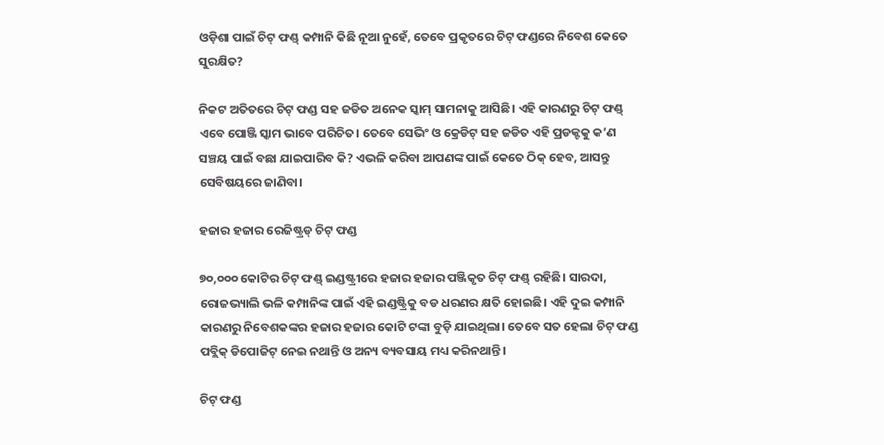ଓଡ଼ିଶା ପାଇଁ ଚିଟ୍ ଫଣ୍ଡ୍ କମ୍ପାନି କିଛି ନୂଆ ନୁହେଁ, ତେବେ ପ୍ରକୃତରେ ଚିଟ୍ ଫଣ୍ଡରେ ନିବେଶ କେତେ ସୁରକ୍ଷିତ?

ନିକଟ ଅତିତରେ ଚିଟ୍ ଫଣ୍ଡ ସହ ଜଡିତ ଅନେକ ସ୍କାମ୍ ସାମନାକୁ ଆସିଛି। ଏହି କାରଣରୁ ଚିଟ୍ ଫଣ୍ଡ୍ ଏବେ ପୋଞ୍ଜି ସ୍କାମ ଭାବେ ପରିଚିତ। ତେବେ ସେଭିଂ ଓ କ୍ରେଡିଟ୍ ସହ ଜଡିତ ଏହି ପ୍ରଡକ୍ଟକୁ କ’ଣ ସଞ୍ଚୟ ପାଇଁ ବଛା ଯାଇପାରିବ କି? ଏଭଳି କରିବା ଆପଣଙ୍କ ପାଇଁ କେତେ ଠିକ୍ ହେବ, ଆସନ୍ତୁ ସେବିଷୟରେ ଜାଣିବା।

ହଜାର ହଜାର ରେଜିଷ୍ଟ୍ରଡ୍ ଚିଟ୍ ଫଣ୍ଡ

୭୦,୦୦୦ କୋଟିର ଚିଟ୍ ଫଣ୍ଡ୍ ଇଣ୍ଡଷ୍ଟ୍ରୀରେ ହଜାର ହଜାର ପଞ୍ଜିକୃତ ଚିଟ୍ ଫଣ୍ଡ୍ ରହିଛି। ସାରଦା, ରୋଜଭ୍ୟାଲି ଭଳି କମ୍ପାନିଙ୍କ ପାଇଁ ଏହି ଇଣ୍ଡଷ୍ଟ୍ରିକୁ ବଡ ଧରଣର କ୍ଷତି ହୋଇଛି। ଏହି ଦୁଇ କମ୍ପାନି କାରଣରୁ ନିବେଶକଙ୍କର ହଜାର ହଜାର କୋଟି ଟଙ୍କା ବୁଡ଼ି ଯାଇଥିଲା। ତେବେ ସତ ହେଲା ଚିଟ୍ ଫଣ୍ଡ ପବ୍ଲିକ୍ ଡିପୋଜିଟ୍ ନେଇ ନଥାନ୍ତି ଓ ଅନ୍ୟ ବ୍ୟବସାୟ ମଧ୍ୟ କରିନଥାନ୍ତି।

ଚିଟ୍ ଫଣ୍ଡ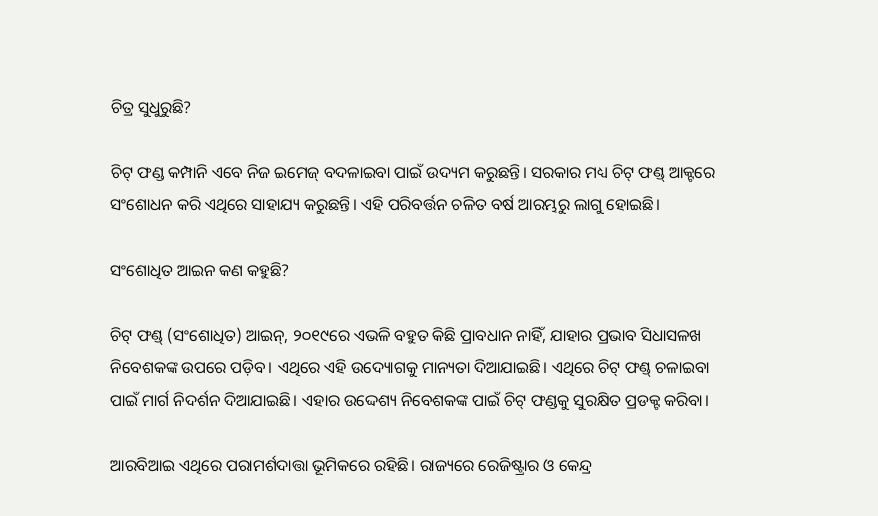ଚିତ୍ର ସୁଧୁରୁଛି?

ଚିଟ୍ ଫଣ୍ଡ କମ୍ପାନି ଏବେ ନିଜ ଇମେଜ୍ ବଦଳାଇବା ପାଇଁ ଉଦ୍ୟମ କରୁଛନ୍ତି। ସରକାର ମଧ୍ୟ ଚିଟ୍ ଫଣ୍ଡ୍ ଆକ୍ଟରେ ସଂଶୋଧନ କରି ଏଥିରେ ସାହାଯ୍ୟ କରୁଛନ୍ତି। ଏହି ପରିବର୍ତ୍ତନ ଚଳିତ ବର୍ଷ ଆରମ୍ଭରୁ ଲାଗୁ ହୋଇଛି।

ସଂଶୋଧିତ ଆଇନ କଣ କହୁଛି?

ଚିଟ୍ ଫଣ୍ଡ୍ (ସଂଶୋଧିତ) ଆଇନ୍, ୨୦୧୯ରେ ଏଭଳି ବହୁତ କିଛି ପ୍ରାବଧାନ ନାହିଁ, ଯାହାର ପ୍ରଭାବ ସିଧାସଳଖ ନିବେଶକଙ୍କ ଉପରେ ପଡ଼ିବ। ଏଥିରେ ଏହି ଉଦ୍ୟୋଗକୁ ମାନ୍ୟତା ଦିଆଯାଇଛି। ଏଥିରେ ଚିଟ୍ ଫଣ୍ଡ୍ ଚଳାଇବା ପାଇଁ ମାର୍ଗ ନିଦର୍ଶନ ଦିଆଯାଇଛି। ଏହାର ଉଦ୍ଦେଶ୍ୟ ନିବେଶକଙ୍କ ପାଇଁ ଚିଟ୍ ଫଣ୍ଡକୁ ସୁରକ୍ଷିତ ପ୍ରଡକ୍ଟ କରିବା।

ଆରବିଆଇ ଏଥିରେ ପରାମର୍ଶଦାତ୍ତା ଭୂମିକରେ ରହିଛି। ରାଜ୍ୟରେ ରେଜିଷ୍ଟ୍ରାର ଓ କେନ୍ଦ୍ର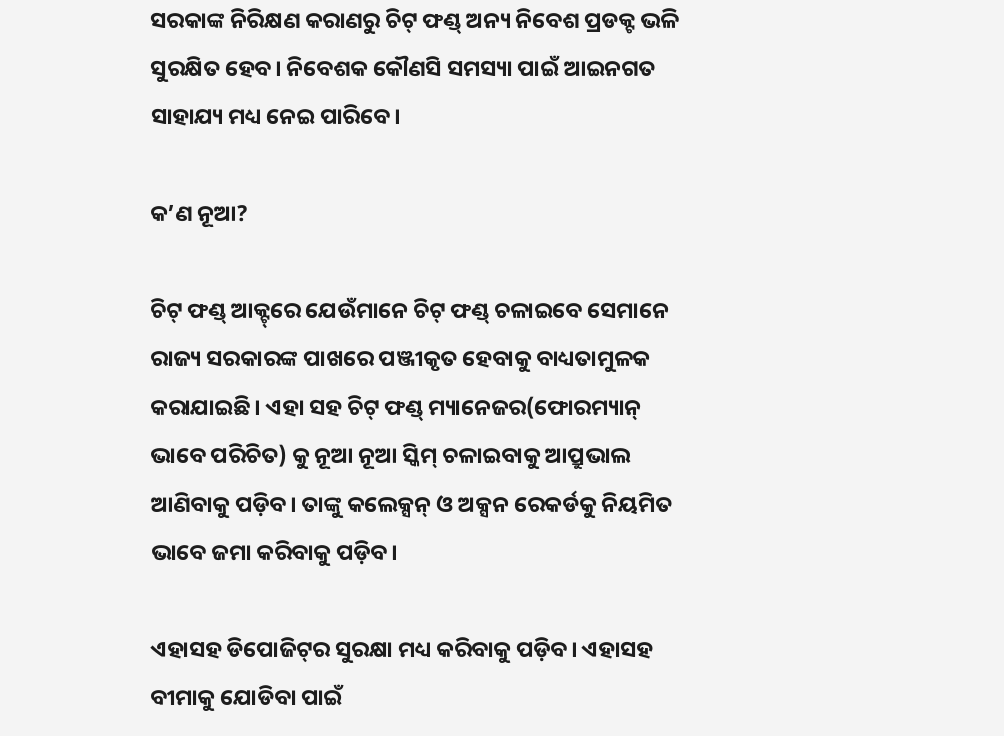ସରକାଙ୍କ ନିରିକ୍ଷଣ କରାଣରୁ ଚିଟ୍ ଫଣ୍ଡ୍ ଅନ୍ୟ ନିବେଶ ପ୍ରଡକ୍ଟ ଭଳି ସୁରକ୍ଷିତ ହେବ। ନିବେଶକ କୌଣସି ସମସ୍ୟା ପାଇଁ ଆଇନଗତ ସାହାଯ୍ୟ ମଧ୍ୟ ନେଇ ପାରିବେ।

କ’ଣ ନୂଆ?

ଚିଟ୍ ଫଣ୍ଡ୍ ଆକ୍ଟ୍‌ରେ ଯେଉଁମାନେ ଚିଟ୍ ଫଣ୍ଡ୍ ଚଳାଇବେ ସେମାନେ ରାଜ୍ୟ ସରକାରଙ୍କ ପାଖରେ ପଞ୍ଜୀକୃତ ହେବାକୁ ବାଧ୍ୟତାମୁଳକ କରାଯାଇଛି। ଏହା ସହ ଚିଟ୍ ଫଣ୍ଡ୍ ମ୍ୟାନେଜର(ଫୋରମ୍ୟାନ୍ ଭାବେ ପରିଚିତ) କୁ ନୂଆ ନୂଆ ସ୍କିମ୍ ଚଳାଇବାକୁ ଆପ୍ରୁଭାଲ ଆଣିବାକୁ ପଡ଼ିବ। ତାଙ୍କୁ କଲେକ୍ସନ୍ ଓ ଅକ୍ସନ ରେକର୍ଡକୁ ନିୟମିତ ଭାବେ ଜମା କରିବାକୁ ପଡ଼ିବ।

ଏହାସହ ଡିପୋଜିଟ୍‌ର ସୁରକ୍ଷା ମଧ୍ୟ କରିବାକୁ ପଡ଼ିବ। ଏହାସହ ବୀମାକୁ ଯୋଡିବା ପାଇଁ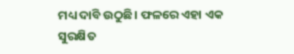ମଧ୍ୟ ଦାବି ଉଠୁଛି। ଫଳରେ ଏହା ଏକ ସୁରକ୍ଷିତ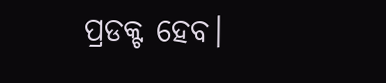ପ୍ରଡକ୍ଟ ହେବ।